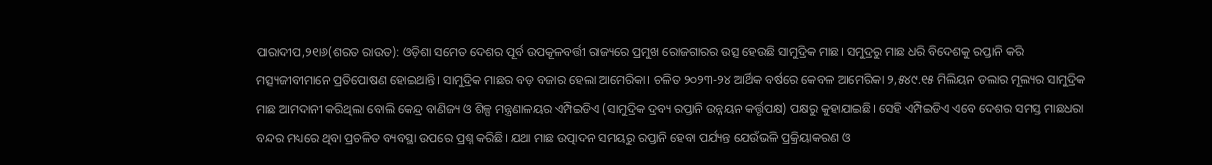ପାରାଦୀପ,୨୧ା୬(ଶରତ ରାଉତ): ଓଡ଼ିଶା ସମେତ ଦେଶର ପୂର୍ବ ଉପକୂଳବର୍ତ୍ତୀ ରାଜ୍ୟରେ ପ୍ରମୁଖ ରୋଜଗାରର ଉତ୍ସ ହେଉଛି ସାମୁଦ୍ରିକ ମାଛ। ସମୁଦ୍ରରୁ ମାଛ ଧରି ବିଦେଶକୁ ରପ୍ତାନି କରି ମତ୍ସ୍ୟଜୀବୀମାନେ ପ୍ରତିପୋଷଣ ହୋଇଥାନ୍ତି। ସାମୁଦ୍ରିକ ମାଛର ବଡ଼ ବଜାର ହେଲା ଆମେରିକା। ଚଳିତ ୨୦୨୩-୨୪ ଆର୍ଥିକ ବର୍ଷରେ କେବଳ ଆମେରିକା ୨,୫୪୯.୧୫ ମିଲିୟନ ଡଲାର ମୂଲ୍ୟର ସାମୁଦ୍ରିକ ମାଛ ଆମଦାନୀ କରିଥିଲା ବୋଲି କେନ୍ଦ୍ର ବାଣିଜ୍ୟ ଓ ଶିଳ୍ପ ମନ୍ତ୍ରଣାଳୟର ଏମ୍ପିଇଡିଏ (ସାମୁଦ୍ରିକ ଦ୍ରବ୍ୟ ରପ୍ତାନି ଉନ୍ନୟନ କର୍ତ୍ତୃପକ୍ଷ) ପକ୍ଷରୁ କୁହାଯାଇଛି। ସେହି ଏମ୍ପିଇଡିଏ ଏବେ ଦେଶର ସମସ୍ତ ମାଛଧରା ବନ୍ଦର ମଧ୍ୟରେ ଥିବା ପ୍ରଚଳିତ ବ୍ୟବସ୍ଥା ଉପରେ ପ୍ରଶ୍ନ କରିଛି। ଯଥା ମାଛ ଉତ୍ପାଦନ ସମୟରୁ ରପ୍ତାନି ହେବା ପର୍ଯ୍ୟନ୍ତ ଯେଉଁଭଳି ପ୍ରକ୍ରିୟାକରଣ ଓ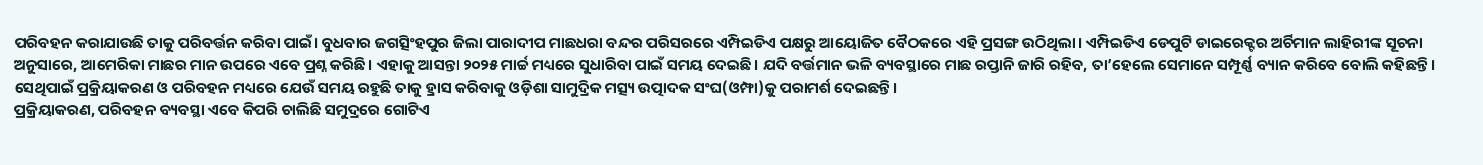ପରିବହନ କରାଯାଉଛି ତାକୁ ପରିବର୍ତ୍ତନ କରିବା ପାଇଁ। ବୁଧବାର ଜଗତ୍ସିଂହପୁର ଜିଲା ପାରାଦୀପ ମାଛଧରା ବନ୍ଦର ପରିସରରେ ଏମ୍ପିଇଡିଏ ପକ୍ଷରୁ ଆୟୋଜିତ ବୈଠକରେ ଏହି ପ୍ରସଙ୍ଗ ଉଠିଥିଲା। ଏମ୍ପିଇଡିଏ ଡେପୁଟି ଡାଇରେକ୍ଟର ଅର୍ଚିମାନ ଲାହିରୀଙ୍କ ସୂଚନା ଅନୁସାରେ, ଆମେରିକା ମାଛର ମାନ ଉପରେ ଏବେ ପ୍ରଶ୍ନ କରିଛି। ଏହାକୁ ଆସନ୍ତା ୨୦୨୫ ମାର୍ଚ୍ଚ ମଧ୍ୟରେ ସୁଧାରିବା ପାଇଁ ସମୟ ଦେଇଛି। ଯଦି ବର୍ତ୍ତମାନ ଭଳି ବ୍ୟବସ୍ଥାରେ ମାଛ ରପ୍ତାନି ଜାରି ରହିବ, ତା’ହେଲେ ସେମାନେ ସମ୍ପୂର୍ଣ୍ଣ ବ୍ୟାନ କରିବେ ବୋଲି କହିଛନ୍ତି। ସେଥିପାଇଁ ପ୍ରକ୍ରିୟାକରଣ ଓ ପରିବହନ ମଧ୍ୟରେ ଯେଉଁ ସମୟ ରହୁଛି ତାକୁ ହ୍ରାସ କରିବାକୁ ଓଡ଼ିଶା ସାମୁଦ୍ରିକ ମତ୍ସ୍ୟ ଉତ୍ପାଦକ ସଂଘ(ଓମ୍ଫା)କୁ ପରାମର୍ଶ ଦେଇଛନ୍ତି।
ପ୍ରକ୍ରିୟାକରଣ, ପରିବହନ ବ୍ୟବସ୍ଥା ଏବେ କିପରି ଚାଲିଛି ସମୁଦ୍ରରେ ଗୋଟିଏ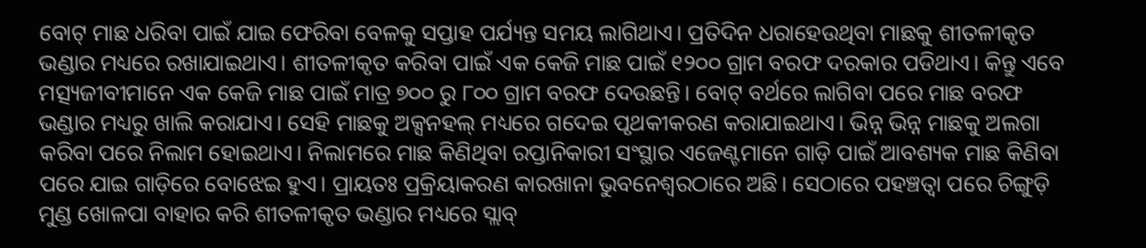ବୋଟ୍ ମାଛ ଧରିବା ପାଇଁ ଯାଇ ଫେରିବା ବେଳକୁ ସପ୍ତାହ ପର୍ଯ୍ୟନ୍ତ ସମୟ ଲାଗିଥାଏ। ପ୍ରତିଦିନ ଧରାହେଉଥିବା ମାଛକୁ ଶୀତଳୀକୃତ ଭଣ୍ଡାର ମଧ୍ୟରେ ରଖାଯାଇଥାଏ। ଶୀତଳୀକୃତ କରିବା ପାଇଁ ଏକ କେଜି ମାଛ ପାଇଁ ୧୨୦୦ ଗ୍ରାମ ବରଫ ଦରକାର ପଡିଥାଏ। କିନ୍ତୁ ଏବେ ମତ୍ସ୍ୟଜୀବୀମାନେ ଏକ କେଜି ମାଛ ପାଇଁ ମାତ୍ର ୭୦୦ ରୁ ୮୦୦ ଗ୍ରାମ ବରଫ ଦେଉଛନ୍ତି। ବୋଟ୍ ବର୍ଥରେ ଲାଗିବା ପରେ ମାଛ ବରଫ ଭଣ୍ଡାର ମଧ୍ୟରୁ ଖାଲି କରାଯାଏ। ସେହି ମାଛକୁ ଅକ୍ସନହଲ୍ ମଧ୍ୟରେ ଗଦେଇ ପୃଥକୀକରଣ କରାଯାଇଥାଏ। ଭିନ୍ନ ଭିନ୍ନ ମାଛକୁ ଅଲଗା କରିବା ପରେ ନିଲାମ ହୋଇଥାଏ। ନିଲାମରେ ମାଛ କିଣିଥିବା ରପ୍ତାନିକାରୀ ସଂସ୍ଥାର ଏଜେଣ୍ଟମାନେ ଗାଡ଼ି ପାଇଁ ଆବଶ୍ୟକ ମାଛ କିଣିବା ପରେ ଯାଇ ଗାଡ଼ିରେ ବୋଝେଇ ହୁଏ। ପ୍ରାୟତଃ ପ୍ରକ୍ରିୟାକରଣ କାରଖାନା ଭୁବନେଶ୍ୱରଠାରେ ଅଛି। ସେଠାରେ ପହଞ୍ଚତ୍ବା ପରେ ଚିଙ୍ଗୁଡ଼ି ମୁଣ୍ଡ ଖୋଳପା ବାହାର କରି ଶୀତଳୀକୃତ ଭଣ୍ଡାର ମଧ୍ୟରେ ସ୍ଲାବ୍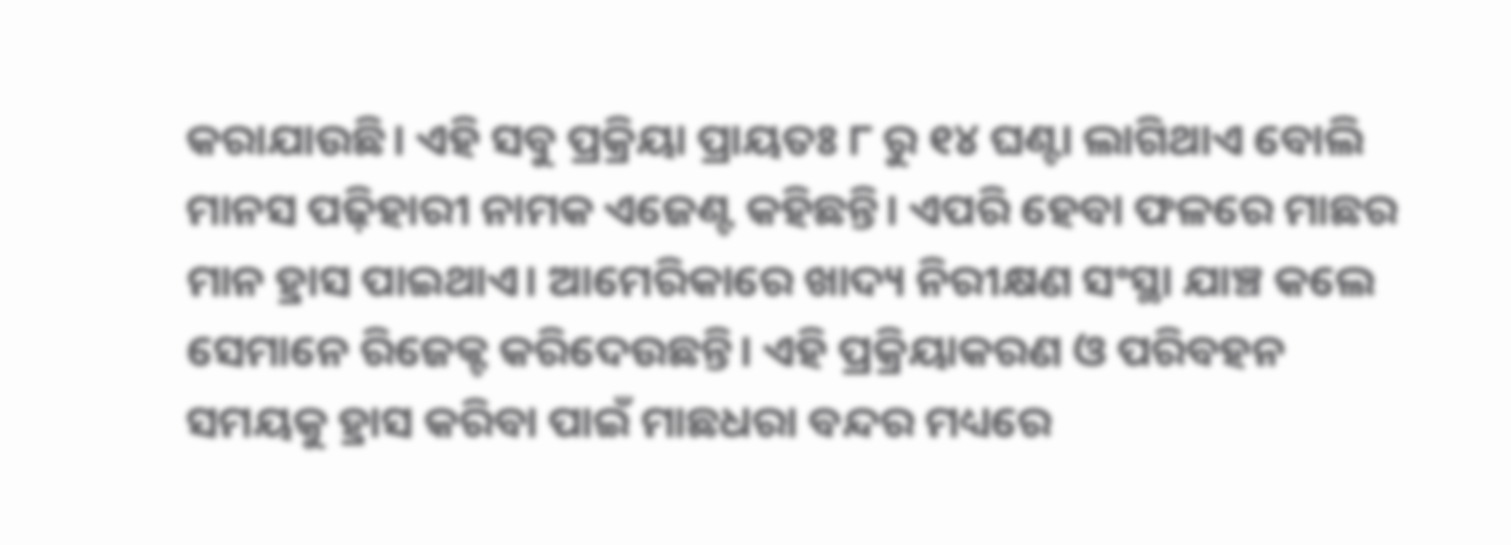କରାଯାଉଛି। ଏହି ସବୁ ପ୍ରକ୍ରିୟା ପ୍ରାୟତଃ ୮ ରୁ ୧୪ ଘଣ୍ଟା ଲାଗିଥାଏ ବୋଲି ମାନସ ପଢ଼ିହାରୀ ନାମକ ଏଜେଣ୍ଟ କହିଛନ୍ତି। ଏପରି ହେବା ଫଳରେ ମାଛର ମାନ ହ୍ରାସ ପାଇଥାଏ। ଆମେରିକାରେ ଖାଦ୍ୟ ନିରୀକ୍ଷଣ ସଂସ୍ଥା ଯାଞ୍ଚ କଲେ ସେମାନେ ରିଜେକ୍ଟ କରିଦେଉଛନ୍ତି। ଏହି ପ୍ରକ୍ରିୟାକରଣ ଓ ପରିବହନ ସମୟକୁ ହ୍ରାସ କରିବା ପାଇଁ ମାଛଧରା ବନ୍ଦର ମଧ୍ୟରେ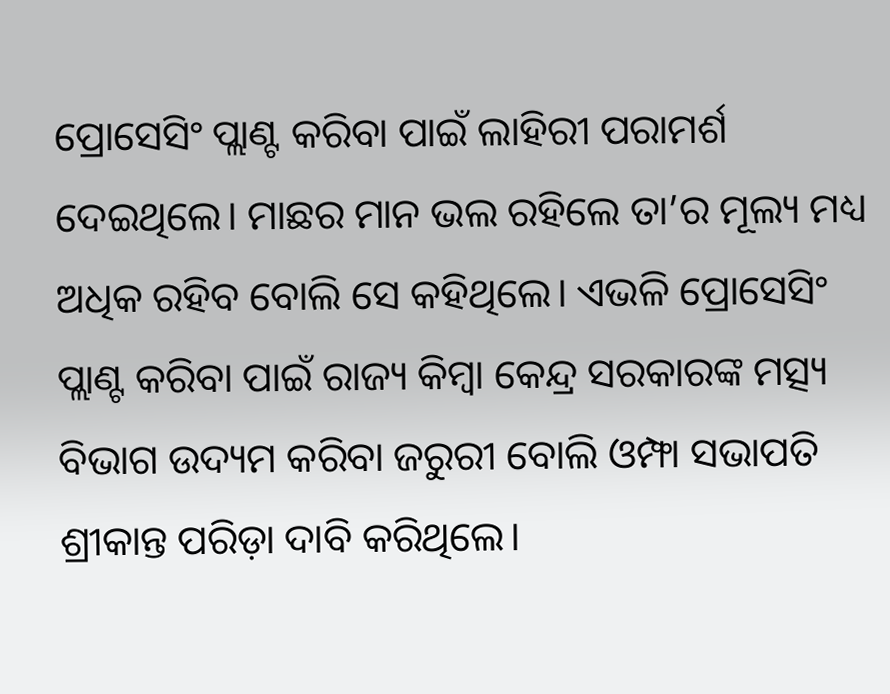ପ୍ରୋସେସିଂ ପ୍ଲାଣ୍ଟ କରିବା ପାଇଁ ଲାହିରୀ ପରାମର୍ଶ ଦେଇଥିଲେ। ମାଛର ମାନ ଭଲ ରହିଲେ ତା’ର ମୂଲ୍ୟ ମଧ୍ୟ ଅଧିକ ରହିବ ବୋଲି ସେ କହିଥିଲେ। ଏଭଳି ପ୍ରୋସେସିଂ ପ୍ଲାଣ୍ଟ କରିବା ପାଇଁ ରାଜ୍ୟ କିମ୍ବା କେନ୍ଦ୍ର ସରକାରଙ୍କ ମତ୍ସ୍ୟ ବିଭାଗ ଉଦ୍ୟମ କରିବା ଜରୁରୀ ବୋଲି ଓମ୍ଫା ସଭାପତି ଶ୍ରୀକାନ୍ତ ପରିଡ଼ା ଦାବି କରିଥିଲେ।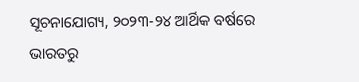ସୂଚନାଯୋଗ୍ୟ, ୨୦୨୩-୨୪ ଆର୍ଥିକ ବର୍ଷରେ ଭାରତରୁ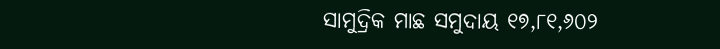ସାମୁଦ୍ରିକ ମାଛ ସମୁଦାୟ ୧୭,୮୧,୬୦୨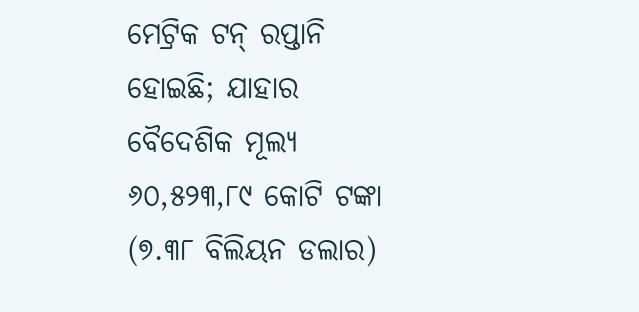ମେଟ୍ରିକ ଟନ୍ ରପ୍ତାନି ହୋଇଛି; ଯାହାର ବୈଦେଶିକ ମୂଲ୍ୟ ୬୦,୫୨୩,୮୯ କୋଟି ଟଙ୍କା (୭.୩୮ ବିଲିୟନ ଡଲାର)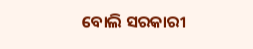ବୋଲି ସରକାରୀ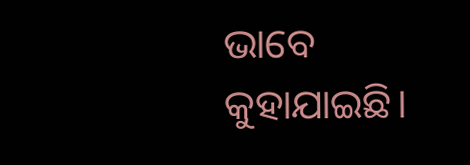ଭାବେ କୁହାଯାଇଛି।